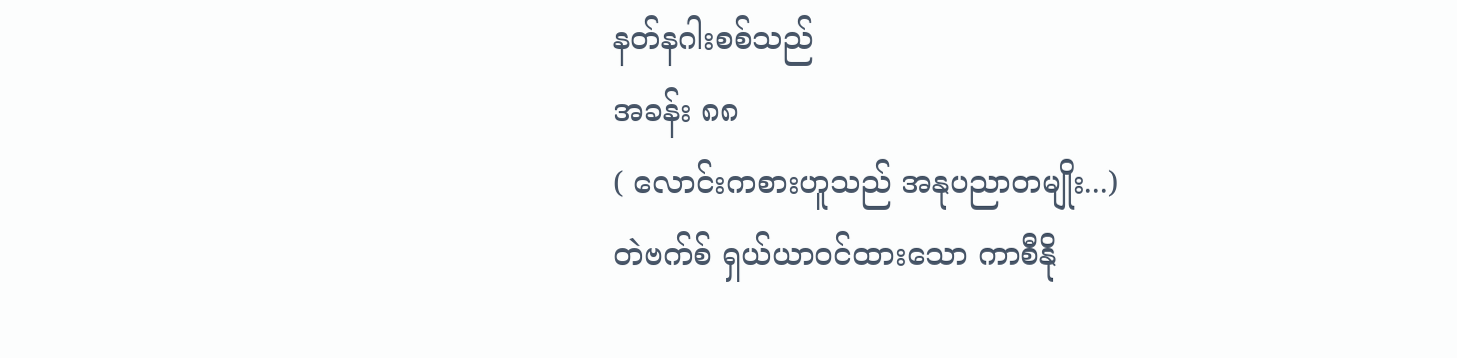နတ်နဂါးစစ်သည်
အခန်း ၈၈
( လောင်းကစားဟူသည် အနုပညာတမျိုး...)
တဲဗက်စ် ရှယ်ယာဝင်ထားသော ကာစီနို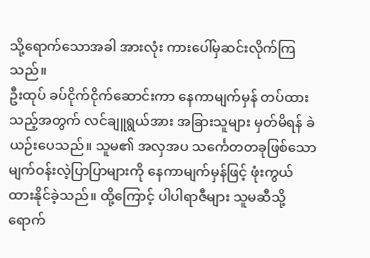သို့ရောက်သောအခါ အားလုံး ကားပေါ်မှဆင်းလိုက်ကြသည်။
ဦးထုပ် ခပ်ငိုက်ငိုက်ဆောင်းကာ နေကာမျက်မှန် တပ်ထားသည့်အတွက် လင်ချူရွယ်အား အခြားသူများ မှတ်မိရန် ခဲယဉ်းပေသည်။ သူမ၏ အလှအပ သင်္ကေတတခုဖြစ်သော မျက်ဝန်းလဲ့ပြာပြာများကို နေကာမျက်မှန်ဖြင့် ဖုံးကွယ် ထားနိုင်ခဲ့သည်။ ထို့ကြောင့် ပါပါရာဇီများ သူမဆီသို့ ရောက်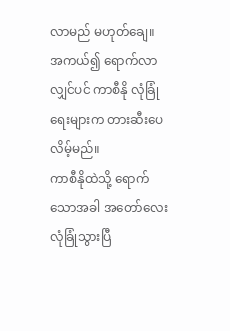လာမည် မဟုတ်ချေ။ အကယ်၍ ရောက်လာလျှင်ပင် ကာစီနို လုံခြုံရေးများက တားဆီးပေလိမ့်မည်။
ကာစီနိုထဲသို့ ရောက်သောအခါ အတော်လေး လုံခြုံသွားပြီ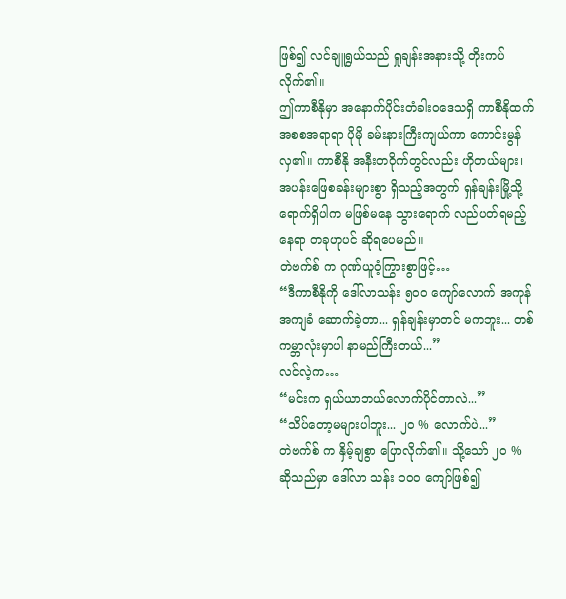ဖြစ်၍ လင်ချူရွယ်သည် ရှုချန်းအနားသို့ တိုးကပ်လိုက်၏။
ဤကာစီနိုမှာ အနောက်ပိုင်းတံခါးဝဒေသရှိ ကာစီနိုထက် အစစအရာရာ ပိုမို ခမ်းနားကြီးကျယ်ကာ ကောင်းမွန်လှ၏။ ကာစီနို အနီးတဝိုက်တွင်လည်း ဟိုတယ်များ၊ အပန်းဖြေစခန်းများစွာ ရှိသည့်အတွက် ရှန်ချန်းမြို့သို့ ရောက်ရှိပါက မဖြစ်မနေ သွားရောက် လည်ပတ်ရမည့် နေရာ တခုဟုပင် ဆိုရပေမည်။
တဲဗက်စ် က ဂုဏ်ယူဝံ့ကြွားစွာဖြင့်…
“ဒီကာစီနိုကို ဒေါ်လာသန်း ၅၀၀ ကျော်လောက် အကုန်အကျခံ ဆောက်ခဲ့တာ... ရှန်ချန်းမှာတင် မကဘူး... တစ်ကမ္ဘာလုံးမှာပါ နာမည်ကြီးတယ်...”
လင်လဲ့က…
“မင်းက ရှယ်ယာဘယ်လောက်ပိုင်တာလဲ...”
“သိပ်တော့မများပါဘူး... ၂၀ % လောက်ပဲ...”
တဲဗက်စ် က နှိမ့်ချစွာ ပြောလိုက်၏။ သို့သော် ၂၀ % ဆိုသည်မှာ ဒေါ်လာ သန်း ၁၀၀ ကျော်ဖြစ်၍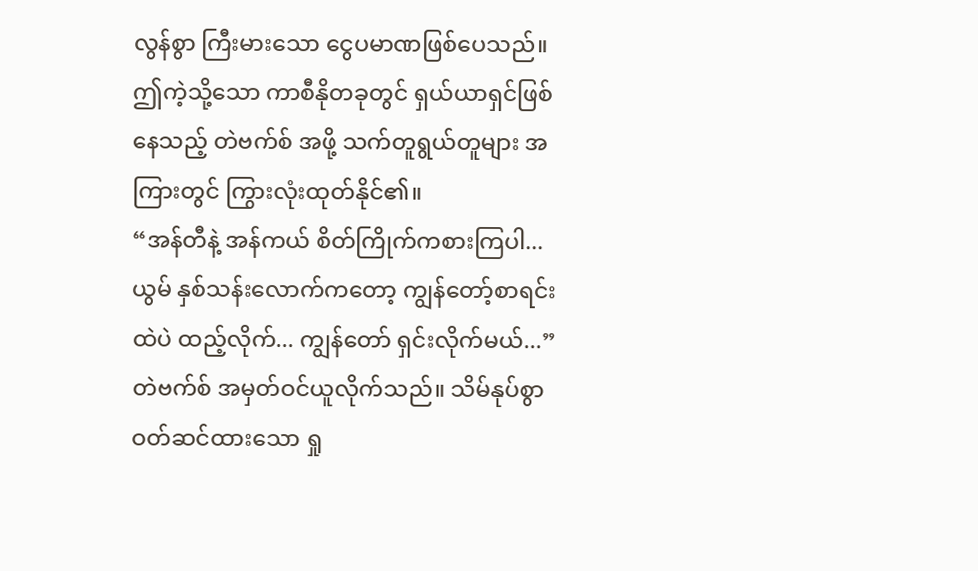လွန်စွာ ကြီးမားသော ငွေပမာဏဖြစ်ပေသည်။ ဤကဲ့သို့သော ကာစီနိုတခုတွင် ရှယ်ယာရှင်ဖြစ်နေသည့် တဲဗက်စ် အဖို့ သက်တူရွယ်တူများ အကြားတွင် ကြွားလုံးထုတ်နိုင်၏။
“အန်တီနဲ့ အန်ကယ် စိတ်ကြိုက်ကစားကြပါ... ယွမ် နှစ်သန်းလောက်ကတော့ ကျွန်တော့်စာရင်းထဲပဲ ထည့်လိုက်... ကျွန်တော် ရှင်းလိုက်မယ်...”
တဲဗက်စ် အမှတ်ဝင်ယူလိုက်သည်။ သိမ်နုပ်စွာ ဝတ်ဆင်ထားသော ရှု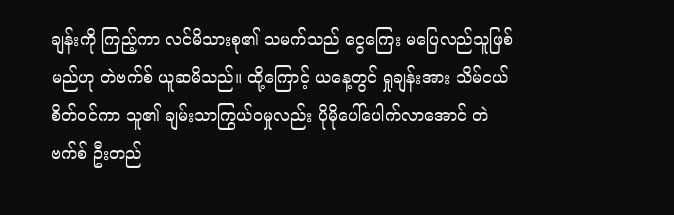ချန်းကို ကြည့်ကာ လင်မိသားစု၏ သမက်သည် ငွေကြေး မပြေလည်သူဖြစ်မည်ဟု တဲဗက်စ် ယူဆမိသည်။ ထို့ကြောင့် ယနေ့တွင် ရှုချန်းအား သိမ်ငယ်စိတ်ဝင်ကာ သူ၏ ချမ်းသာကြွယ်ဝမှုလည်း ပိုမိုပေါ်ပေါက်လာအောင် တဲဗက်စ် ဦးတည်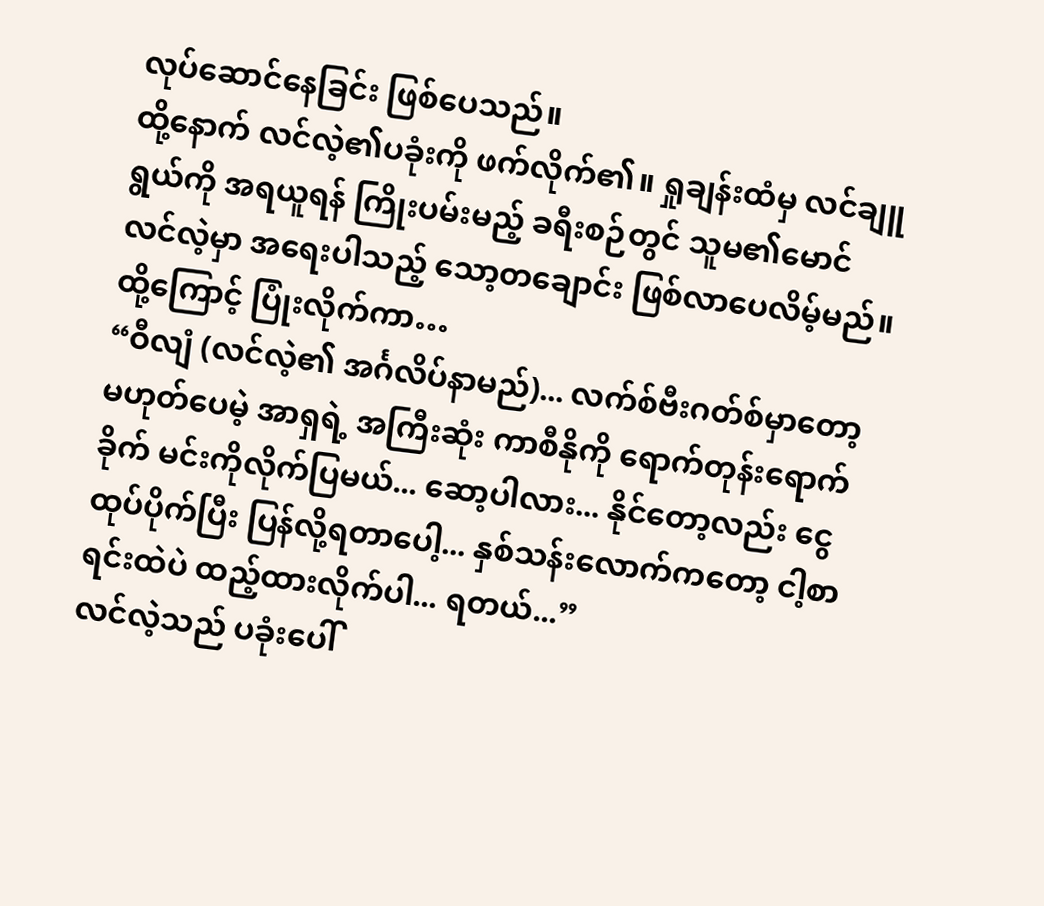လုပ်ဆောင်နေခြင်း ဖြစ်ပေသည်။
ထို့နောက် လင်လဲ့၏ပခုံးကို ဖက်လိုက်၏။ ရှုချန်းထံမှ လင်ချူရွယ်ကို အရယူရန် ကြိုးပမ်းမည့် ခရီးစဉ်တွင် သူမ၏မောင် လင်လဲ့မှာ အရေးပါသည့် သော့တချောင်း ဖြစ်လာပေလိမ့်မည်။
ထို့ကြောင့် ပြုံးလိုက်ကာ…
“ဝီလျံ (လင်လဲ့၏ အင်္ဂလိပ်နာမည်)... လက်စ်ဗီးဂတ်စ်မှာတော့ မဟုတ်ပေမဲ့ အာရှရဲ့ အကြီးဆုံး ကာစီနိုကို ရောက်တုန်းရောက်ခိုက် မင်းကိုလိုက်ပြမယ်... ဆော့ပါလား... နိုင်တော့လည်း ငွေထုပ်ပိုက်ပြီး ပြန်လို့ရတာပေါ့... နှစ်သန်းလောက်ကတော့ ငါ့စာရင်းထဲပဲ ထည့်ထားလိုက်ပါ... ရတယ်...”
လင်လဲ့သည် ပခုံးပေါ်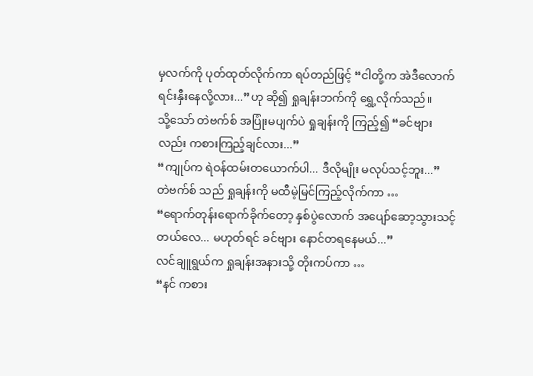မှလက်ကို ပုတ်ထုတ်လိုက်ကာ ရပ်တည်ဖြင့် “ငါတို့က အဲဒီလောက် ရင်းနှီးနေလို့လား...”ဟု ဆို၍ ရှုချန်းဘက်ကို ရွှေ့လိုက်သည်။
သို့သော် တဲဗက်စ် အပြုံးမပျက်ပဲ ရှုချန်းကို ကြည့်၍ “ခင်ဗျားလည်း ကစားကြည့်ချင်လား...”
“ကျုပ်က ရဲဝန်ထမ်းတယောက်ပါ... ဒီလိုမျိုး မလုပ်သင့်ဘူး...”
တဲဗက်စ် သည် ရှုချန်းကို မထီမဲ့မြင်ကြည့်လိုက်ကာ …
“ရောက်တုန်းရောက်ခိုက်တော့ နှစ်ပွဲလောက် အပျော်ဆော့သွားသင့်တယ်လေ... မဟုတ်ရင် ခင်ဗျား နောင်တရနေမယ်...”
လင်ချူရွယ်က ရှုချန်းအနားသို့ တိုးကပ်ကာ …
“နင် ကစား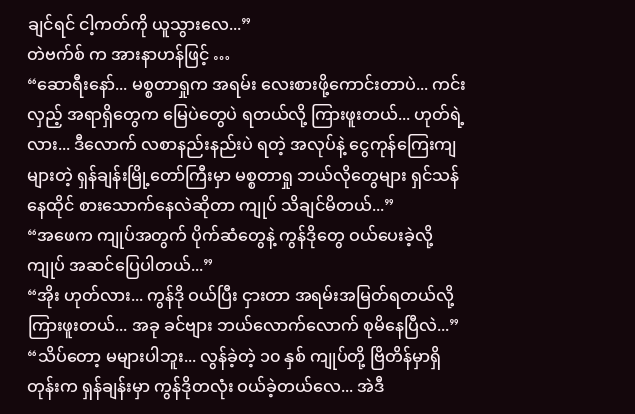ချင်ရင် ငါ့ကတ်ကို ယူသွားလေ...”
တဲဗက်စ် က အားနာဟန်ဖြင့် …
“ဆောရီးနော်... မစ္စတာရှုက အရမ်း လေးစားဖို့ကောင်းတာပဲ... ကင်းလှည့် အရာရှိတွေက မြေပဲတွေပဲ ရတယ်လို့ ကြားဖူးတယ်... ဟုတ်ရဲ့လား... ဒီလောက် လစာနည်းနည်းပဲ ရတဲ့ အလုပ်နဲ့ ငွေကုန်ကြေးကျများတဲ့ ရှန်ချန်းမြို့တော်ကြီးမှာ မစ္စတာရှု ဘယ်လိုတွေများ ရှင်သန် နေထိုင် စားသောက်နေလဲဆိုတာ ကျုပ် သိချင်မိတယ်...”
“အဖေက ကျုပ်အတွက် ပိုက်ဆံတွေနဲ့ ကွန်ဒိုတွေ ဝယ်ပေးခဲ့လို့ ကျုပ် အဆင်ပြေပါတယ်...”
“အိုး ဟုတ်လား... ကွန်ဒို ဝယ်ပြီး ငှားတာ အရမ်းအမြတ်ရတယ်လို့ ကြားဖူးတယ်... အခု ခင်ဗျား ဘယ်လောက်လောက် စုမိနေပြီလဲ...”
“သိပ်တော့ မများပါဘူး... လွန်ခဲ့တဲ့ ၁၀ နှစ် ကျုပ်တို့ ဗြိတိန်မှာရှိတုန်းက ရှန်ချန်းမှာ ကွန်ဒိုတလုံး ဝယ်ခဲ့တယ်လေ... အဲဒီ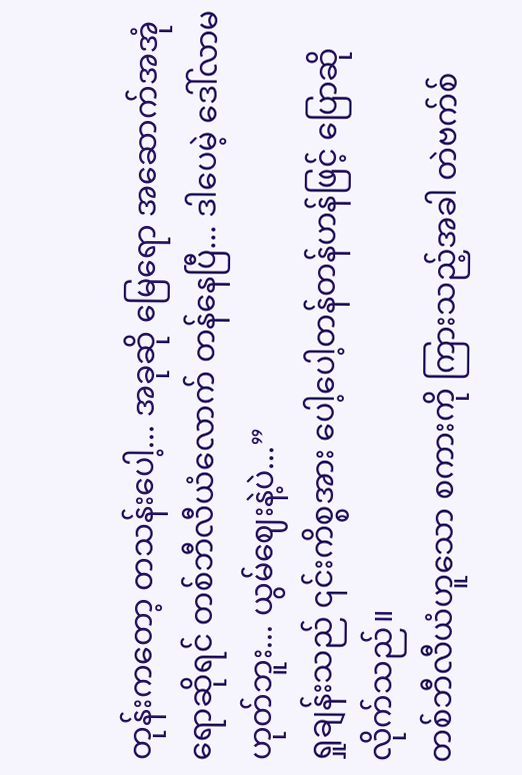တုန်းကတော့ တသန်းပေါ့... အခုဆို မြေရော အဆောက်အအုံရောဆိုရင် တစ်ဘီလီယံလောက် တန်နေပြီ... ဒါပေမဲ့ ဒေါ်လာမဟုတ်ဘူး... ယွမ်ဈေးနဲ့ပဲ...”
ရှုချန်းသည် ၎င်းကိစ္စအား ပေါ့ပေါ့တန်တန်ဟန်ဖြင့် ပြောဆိုလိုက်သည်။
တစ်ဘီလီယံဟူသော စကားကို ကြားသည့်အခါ တဲဗက်စ်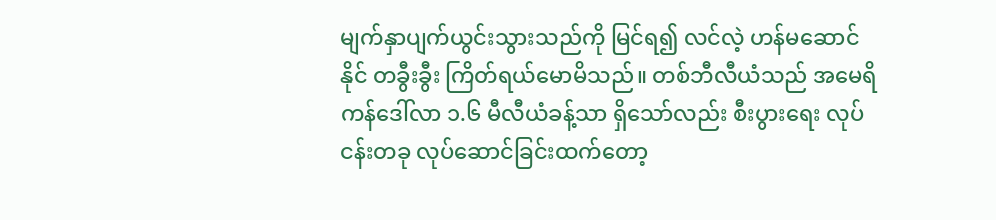မျက်နှာပျက်ယွင်းသွားသည်ကို မြင်ရ၍ လင်လဲ့ ဟန်မဆောင်နိုင် တခွီးခွီး ကြိတ်ရယ်မောမိသည်။ တစ်ဘီလီယံသည် အမေရိကန်ဒေါ်လာ ၁.၆ မီလီယံခန့်သာ ရှိသော်လည်း စီးပွားရေး လုပ်ငန်းတခု လုပ်ဆောင်ခြင်းထက်တော့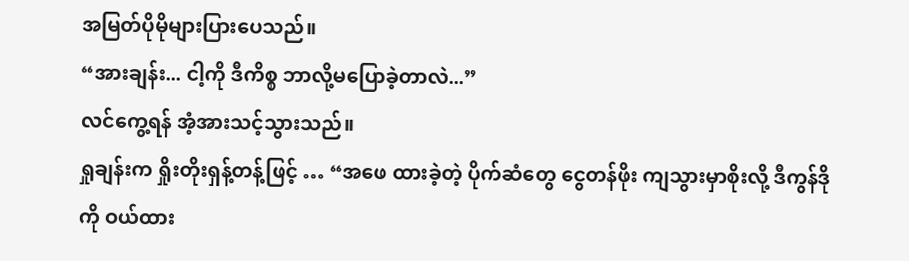အမြတ်ပိုမိုများပြားပေသည်။
“အားချန်း... ငါ့ကို ဒီကိစ္စ ဘာလို့မပြောခဲ့တာလဲ...”
လင်ကွေ့ရန် အံ့အားသင့်သွားသည်။
ရှုချန်းက ရှိုးတိုးရှန့်တန့်ဖြင့် … “အဖေ ထားခဲ့တဲ့ ပိုက်ဆံတွေ ငွေတန်ဖိုး ကျသွားမှာစိုးလို့ ဒီကွန်ဒိုကို ဝယ်ထား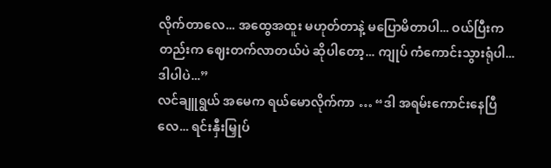လိုက်တာလေ... အထွေအထူး မဟုတ်တာနဲ့ မပြောမိတာပါ... ဝယ်ပြီးကတည်းက ဈေးတက်လာတယ်ပဲ ဆိုပါတော့... ကျုပ် ကံကောင်းသွားရုံပါ... ဒါပါပဲ...”
လင်ချူရွယ် အမေက ရယ်မောလိုက်ကာ … “ဒါ အရမ်းကောင်းနေပြီလေ... ရင်းနှီးမြှုပ်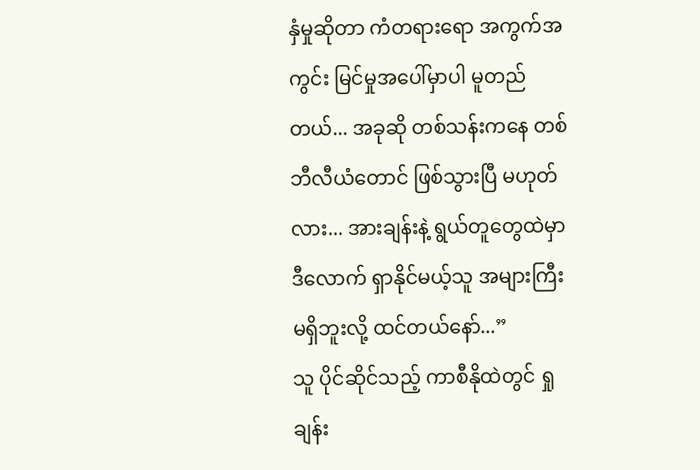နှံမှုဆိုတာ ကံတရားရော အကွက်အကွင်း မြင်မှုအပေါ်မှာပါ မူတည်တယ်... အခုဆို တစ်သန်းကနေ တစ်ဘီလီယံတောင် ဖြစ်သွားပြီ မဟုတ်လား... အားချန်းနဲ့ ရွယ်တူတွေထဲမှာ ဒီလောက် ရှာနိုင်မယ့်သူ အများကြီး မရှိဘူးလို့ ထင်တယ်နော်...”
သူ ပိုင်ဆိုင်သည့် ကာစီနိုထဲတွင် ရှုချန်း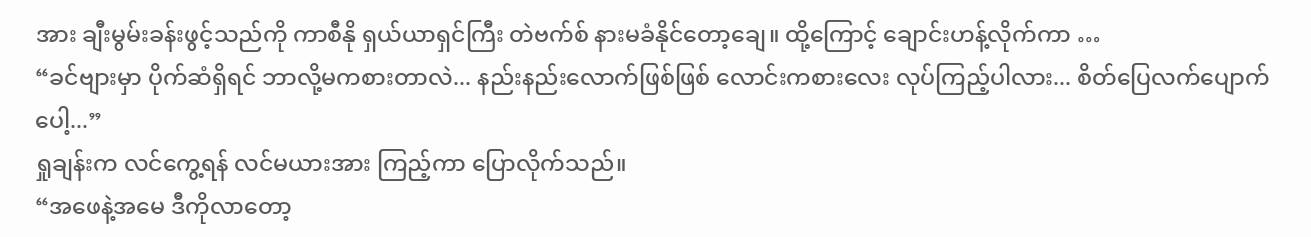အား ချီးမွမ်းခန်းဖွင့်သည်ကို ကာစီနို ရှယ်ယာရှင်ကြီး တဲဗက်စ် နားမခံနိုင်တော့ချေ။ ထို့ကြောင့် ချောင်းဟန့်လိုက်ကာ …
“ခင်ဗျားမှာ ပိုက်ဆံရှိရင် ဘာလို့မကစားတာလဲ... နည်းနည်းလောက်ဖြစ်ဖြစ် လောင်းကစားလေး လုပ်ကြည့်ပါလား... စိတ်ပြေလက်ပျောက်ပေါ့...”
ရှုချန်းက လင်ကွေ့ရန် လင်မယားအား ကြည့်ကာ ပြောလိုက်သည်။
“အဖေနဲ့အမေ ဒီကိုလာတော့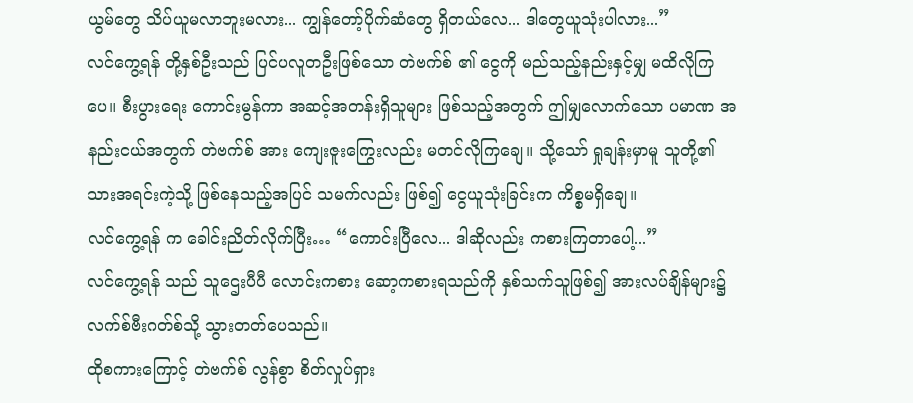ယွမ်တွေ သိပ်ယူမလာဘူးမလား... ကျွန်တော့်ပိုက်ဆံတွေ ရှိတယ်လေ... ဒါတွေယူသုံးပါလား...”
လင်ကွေ့ရန် တို့နှစ်ဦးသည် ပြင်ပလူတဦးဖြစ်သော တဲဗက်စ် ၏ ငွေကို မည်သည့်နည်းနှင့်မျှ မထိလိုကြပေ။ စီးပွားရေး ကောင်းမွန်ကာ အဆင့်အတန်းရှိသူများ ဖြစ်သည့်အတွက် ဤမျှလောက်သော ပမာဏ အနည်းငယ်အတွက် တဲဗက်စ် အား ကျေးဇူးကြွေးလည်း မတင်လိုကြချေ။ သို့သော် ရှုချန်းမှာမူ သူတို့၏ သားအရင်းကဲ့သို့ ဖြစ်နေသည့်အပြင် သမက်လည်း ဖြစ်၍ ငွေယူသုံးခြင်းက ကိစ္စမရှိချေ။
လင်ကွေ့ရန် က ခေါင်းညိတ်လိုက်ပြီး… “ကောင်းပြီလေ... ဒါဆိုလည်း ကစားကြတာပေါ့...”
လင်ကွေ့ရန် သည် သူဌေးပီပီ လောင်းကစား ဆော့ကစားရသည်ကို နှစ်သက်သူဖြစ်၍ အားလပ်ချိန်များ၌ လက်စ်ဗီးဂတ်စ်သို့ သွားတတ်ပေသည်။
ထိုစကားကြောင့် တဲဗက်စ် လွန်စွာ စိတ်လှုပ်ရှား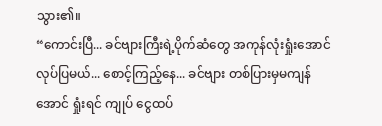သွား၏။
“ကောင်းပြီ... ခင်ဗျားကြီးရဲ့ပိုက်ဆံတွေ အကုန်လုံးရှုံးအောင် လုပ်ပြမယ်... စောင့်ကြည့်နေ... ခင်ဗျား တစ်ပြားမှမကျန်အောင် ရှုံးရင် ကျုပ် ငွေထပ်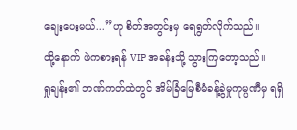ချေးပေးမယ်...”ဟု စိတ်အတွင်းမှ ရေရွတ်လိုက်သည်။
ထို့နောက် ဖဲကစားရန် VIP အခန်းသို့ သွားကြတော့သည်။
ရှုချန်း၏ ဘဏ်ကတ်ထဲတွင် အိမ်ခြံမြေစီမံခန့်ခွဲမှုကုမ္ပဏီမှ ရရှိ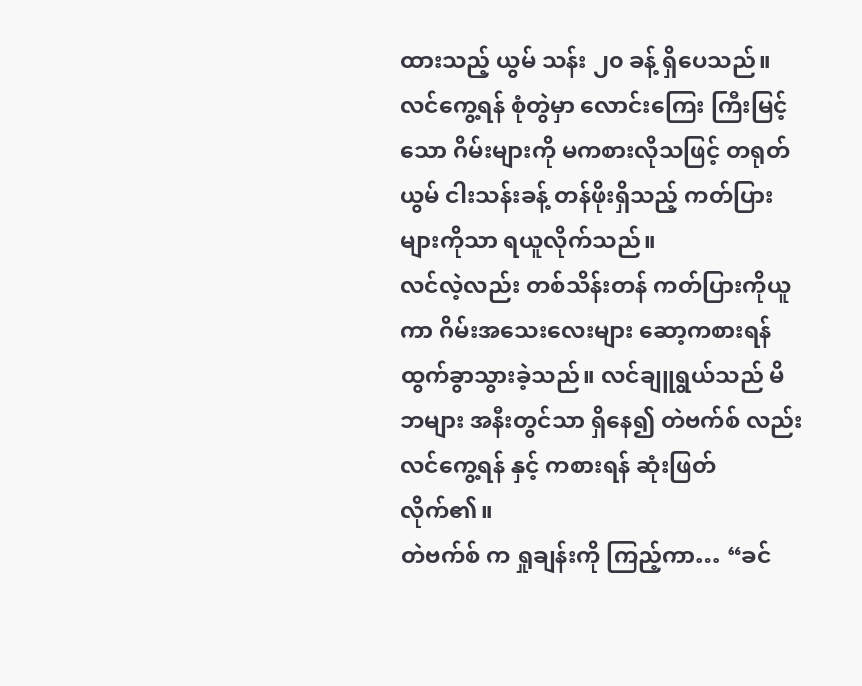ထားသည့် ယွမ် သန်း ၂၀ ခန့် ရှိပေသည်။ လင်ကွေ့ရန် စုံတွဲမှာ လောင်းကြေး ကြီးမြင့်သော ဂိမ်းများကို မကစားလိုသဖြင့် တရုတ်ယွမ် ငါးသန်းခန့် တန်ဖိုးရှိသည့် ကတ်ပြားများကိုသာ ရယူလိုက်သည်။
လင်လဲ့လည်း တစ်သိန်းတန် ကတ်ပြားကိုယူကာ ဂိမ်းအသေးလေးများ ဆော့ကစားရန် ထွက်ခွာသွားခဲ့သည်။ လင်ချူရွယ်သည် မိဘများ အနီးတွင်သာ ရှိနေ၍ တဲဗက်စ် လည်း လင်ကွေ့ရန် နှင့် ကစားရန် ဆုံးဖြတ်လိုက်၏။
တဲဗက်စ် က ရှုချန်းကို ကြည့်ကာ… “ခင်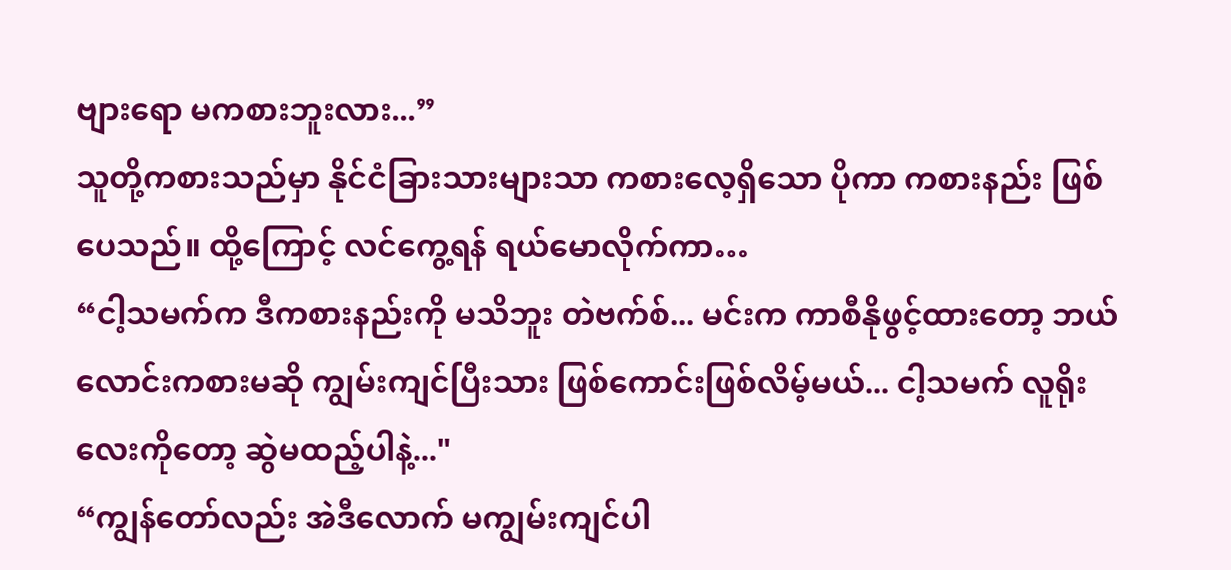ဗျားရော မကစားဘူးလား...”
သူတို့ကစားသည်မှာ နိုင်ငံခြားသားများသာ ကစားလေ့ရှိသော ပိုကာ ကစားနည်း ဖြစ်ပေသည်။ ထို့ကြောင့် လင်ကွေ့ရန် ရယ်မောလိုက်ကာ…
“ငါ့သမက်က ဒီကစားနည်းကို မသိဘူး တဲဗက်စ်... မင်းက ကာစီနိုဖွင့်ထားတော့ ဘယ်လောင်းကစားမဆို ကျွမ်းကျင်ပြီးသား ဖြစ်ကောင်းဖြစ်လိမ့်မယ်... ငါ့သမက် လူရိုးလေးကိုတော့ ဆွဲမထည့်ပါနဲ့..."
“ကျွန်တော်လည်း အဲဒီလောက် မကျွမ်းကျင်ပါ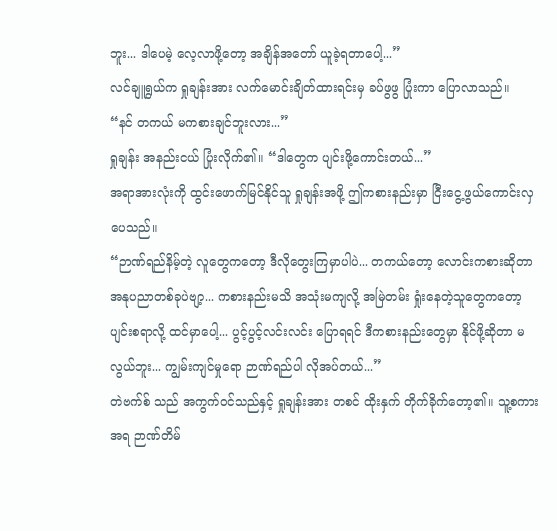ဘူး... ဒါပေမဲ့ လေ့လာဖို့တော့ အချိန်အတော် ယူခဲ့ရတာပေါ့...”
လင်ချူရွယ်က ရှုချန်းအား လက်မောင်းချိတ်ထားရင်းမှ ခပ်ဖွဖွ ပြုံးကာ ပြောလာသည်။
“နင် တကယ် မကစားချင်ဘူးလား...”
ရှုချန်း အနည်းငယ် ပြုံးလိုက်၏။ “ဒါတွေက ပျင်းဖို့ကောင်းတယ်...”
အရာအားလုံးကို ထွင်းဖောက်မြင်နိုင်သူ ရှုချန်းအဖို့ ဤကစားနည်းမှာ ငြီးငွေ့ဖွယ်ကောင်းလှပေသည်။
“ဉာဏ်ရည်နိမ့်တဲ့ လူတွေကတော့ ဒီလိုတွေးကြမှာပါပဲ... တကယ်တော့ လောင်းကစားဆိုတာ အနုပညာတစ်ခုပဲဗျာ့... ကစားနည်းမသိ အသုံးမကျလို့ အမြဲတမ်း ရှုံးနေတဲ့သူတွေကတော့ ပျင်းစရာလို့ ထင်မှာပေါ့... ပွင့်ပွင့်လင်းလင်း ပြောရရင် ဒီကစားနည်းတွေမှာ နိုင်ဖို့ဆိုတာ မလွယ်ဘူး... ကျွမ်းကျင်မှုရော ဉာဏ်ရည်ပါ လိုအပ်တယ်...”
တဲဗက်စ် သည် အကွက်ဝင်သည်နှင့် ရှုချန်းအား တစင် ထိုးနှက် တိုက်ခိုက်တော့၏။ သူ့စကား အရ ဉာဏ်တိမ်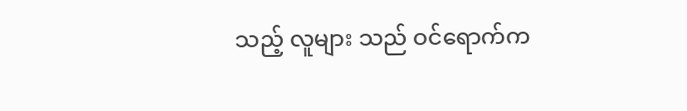သည့် လူများ သည် ဝင်ရောက်က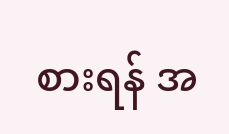စားရန် အ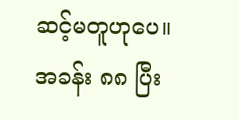ဆင့်မတူဟုပေ။
အခန်း ၈၈ ပြီး